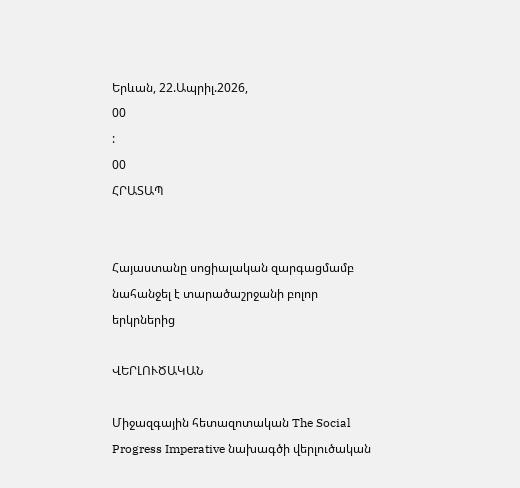Երևան, 22.Ապրիլ.2026,
00
:
00
ՀՐԱՏԱՊ


Հայաստանը սոցիալական զարգացմամբ նահանջել է տարածաշրջանի բոլոր երկրներից

ՎԵՐԼՈՒԾԱԿԱՆ

Միջազգային հետազոտական The Social Progress Imperative նախագծի վերլուծական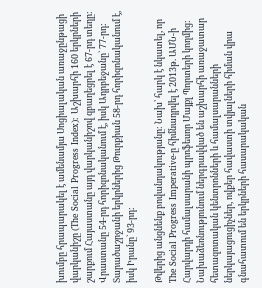խումբը հրապարակել է ամենամյա Սոցիալական առաջընթացի վարկանիշը (The Social Progress Index): Աշխարհի 160 երկրների շարքում Հայաստանը այդ վարկանիշով զբաղեցրել է 67-րդ տեղը: Վրաստանը 54-րդ հորիզոնականում է, իսկ Ադրբեջանը` 77-րդ: Տարածաշրջանի երկրներից Թուրքիան 58-րդ հորիզոնականում է, իսկ Իրանը` 93-րդ:

Թվերից անցնենք բովանդակությանը: Նախ՝ հարկ է նկատել, որ The Social Progress Imperative-ը հիմնադրվել է 2013թ. ԱՄՆ-ի Հարվարդի համալսարանի պրոֆեսոր Մայքլ Պորտերի կողմից: Նախաձեռնությունում ներգրավված են աշխարհի առաջատար հետազոտական կենտրոնների և համալսարանների ներկայացուցիչներ, ովքեր հավաստի տվյալների հիման վրա գնահատում են երկրների հասարակական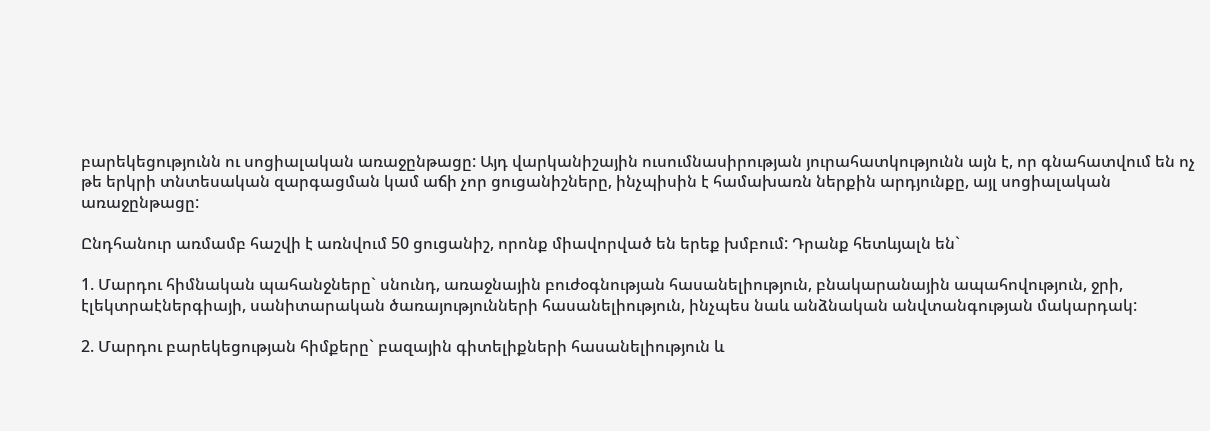բարեկեցությունն ու սոցիալական առաջընթացը: Այդ վարկանիշային ուսումնասիրության յուրահատկությունն այն է, որ գնահատվում են ոչ թե երկրի տնտեսական զարգացման կամ աճի չոր ցուցանիշները, ինչպիսին է համախառն ներքին արդյունքը, այլ սոցիալական առաջընթացը:

Ընդհանուր առմամբ հաշվի է առնվում 50 ցուցանիշ, որոնք միավորված են երեք խմբում: Դրանք հետևյալն են`

1. Մարդու հիմնական պահանջները` սնունդ, առաջնային բուժօգնության հասանելիություն, բնակարանային ապահովություն, ջրի, էլեկտրաէներգիայի, սանիտարական ծառայությունների հասանելիություն, ինչպես նաև անձնական անվտանգության մակարդակ:

2. Մարդու բարեկեցության հիմքերը` բազային գիտելիքների հասանելիություն և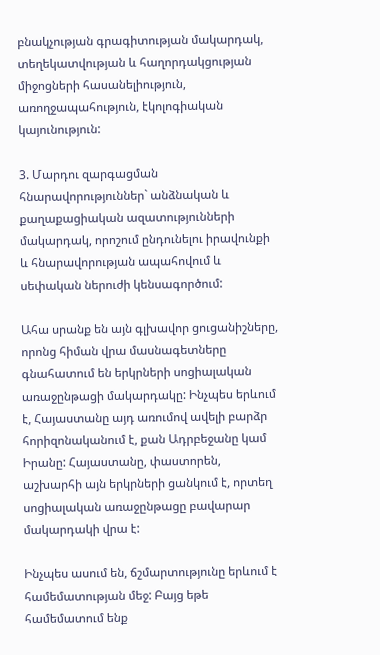բնակչության գրագիտության մակարդակ, տեղեկատվության և հաղորդակցության միջոցների հասանելիություն, առողջապահություն, էկոլոգիական կայունություն:

3. Մարդու զարգացման հնարավորություններ` անձնական և քաղաքացիական ազատությունների մակարդակ, որոշում ընդունելու իրավունքի և հնարավորության ապահովում և սեփական ներուժի կենսագործում:

Ահա սրանք են այն գլխավոր ցուցանիշները, որոնց հիման վրա մասնագետները գնահատում են երկրների սոցիալական առաջընթացի մակարդակը: Ինչպես երևում է, Հայաստանը այդ առումով ավելի բարձր հորիզոնականում է, քան Ադրբեջանը կամ Իրանը: Հայաստանը, փաստորեն, աշխարհի այն երկրների ցանկում է, որտեղ սոցիալական առաջընթացը բավարար մակարդակի վրա է:

Ինչպես ասում են, ճշմարտությունը երևում է համեմատության մեջ: Բայց եթե համեմատում ենք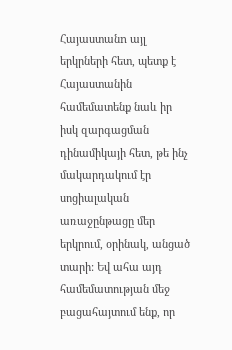Հայաստանn այլ երկրների հետ, պետք է Հայաստանին համեմատենք նաև իր իսկ զարգացման դինամիկայի հետ, թե ինչ մակարդակում էր սոցիալական առաջընթացը մեր երկրում, օրինակ, անցած տարի: Եվ ահա այդ համեմատության մեջ բացահայտում ենք, որ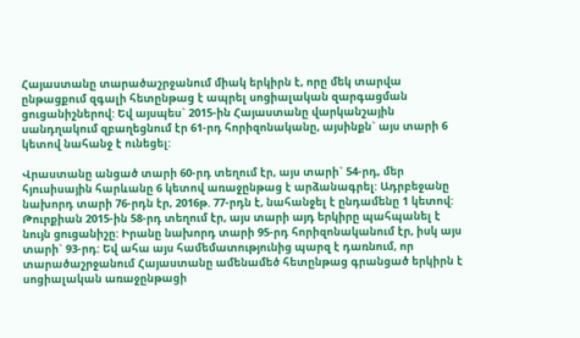Հայաստանը տարածաշրջանում միակ երկիրն է, որը մեկ տարվա ընթացքում զգալի հետընթաց է ապրել սոցիալական զարգացման ցուցանիշներով: Եվ այսպես` 2015-ին Հայաստանը վարկանշային սանդղակում զբաղեցնում էր 61-րդ հորիզոնականը, այսինքն` այս տարի 6 կետով նահանջ է ունեցել:

Վրաստանը անցած տարի 60-րդ տեղում էր, այս տարի` 54-րդ, մեր հյուսիսային հարևանը 6 կետով առաջընթաց է արձանագրել: Ադրբեջանը նախորդ տարի 76-րդն էր, 2016թ. 77-րդն է, նահանջել է ընդամենը 1 կետով: Թուրքիան 2015-ին 58-րդ տեղում էր, այս տարի այդ երկիրը պահպանել է նույն ցուցանիշը: Իրանը նախորդ տարի 95-րդ հորիզոնականում էր, իսկ այս տարի` 93-րդ: Եվ ահա այս համեմատությունից պարզ է դառնում, որ տարածաշրջանում Հայաստանը ամենամեծ հետընթաց գրանցած երկիրն է սոցիալական առաջընթացի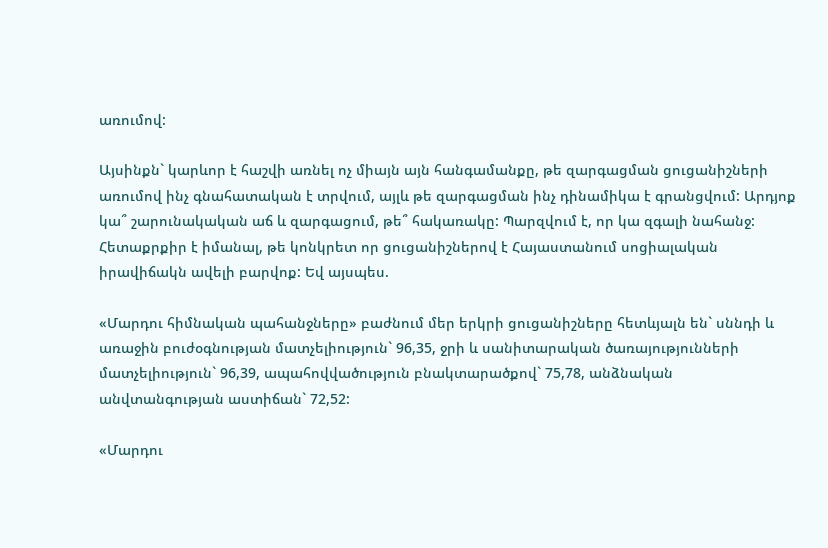առումով:

Այսինքն` կարևոր է հաշվի առնել ոչ միայն այն հանգամանքը, թե զարգացման ցուցանիշների առումով ինչ գնահատական է տրվում, այլև թե զարգացման ինչ դինամիկա է գրանցվում: Արդյոք կա՞ շարունակական աճ և զարգացում, թե՞ հակառակը: Պարզվում է, որ կա զգալի նահանջ: Հետաքրքիր է իմանալ, թե կոնկրետ որ ցուցանիշներով է Հայաստանում սոցիալական իրավիճակն ավելի բարվոք: Եվ այսպես.

«Մարդու հիմնական պահանջները» բաժնում մեր երկրի ցուցանիշները հետևյալն են` սննդի և առաջին բուժօգնության մատչելիություն` 96,35, ջրի և սանիտարական ծառայությունների մատչելիություն` 96,39, ապահովվածություն բնակտարածքով` 75,78, անձնական անվտանգության աստիճան` 72,52:

«Մարդու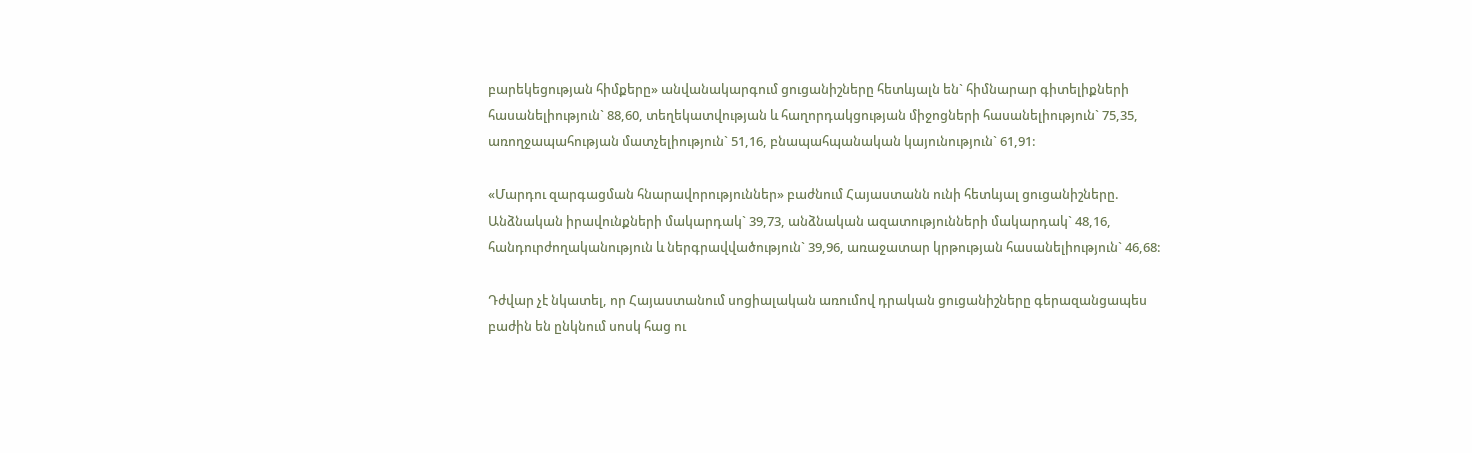բարեկեցության հիմքերը» անվանակարգում ցուցանիշները հետևյալն են` հիմնարար գիտելիքների հասանելիություն` 88,60, տեղեկատվության և հաղորդակցության միջոցների հասանելիություն` 75,35, առողջապահության մատչելիություն` 51,16, բնապահպանական կայունություն` 61,91:

«Մարդու զարգացման հնարավորություններ» բաժնում Հայաստանն ունի հետևյալ ցուցանիշները. Անձնական իրավունքների մակարդակ` 39,73, անձնական ազատությունների մակարդակ` 48,16, հանդուրժողականություն և ներգրավվածություն` 39,96, առաջատար կրթության հասանելիություն` 46,68:

Դժվար չէ նկատել, որ Հայաստանում սոցիալական առումով դրական ցուցանիշները գերազանցապես բաժին են ընկնում սոսկ հաց ու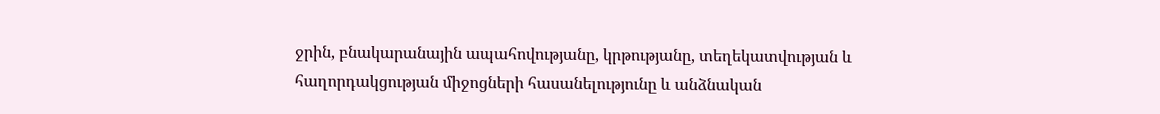ջրին, բնակարանային ապահովությանը, կրթությանը, տեղեկատվության և հաղորդակցության միջոցների հասանելությունը և անձնական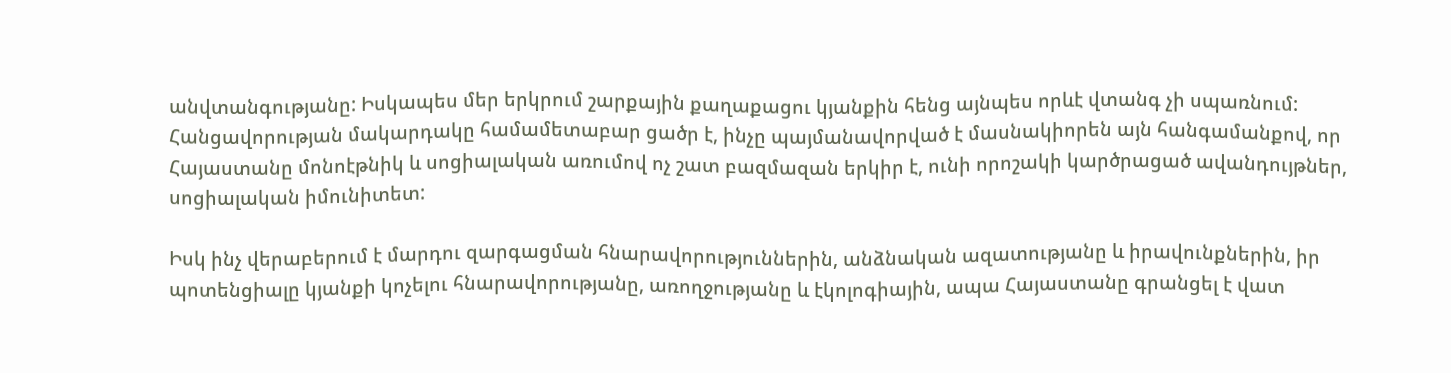անվտանգությանը: Իսկապես մեր երկրում շարքային քաղաքացու կյանքին հենց այնպես որևէ վտանգ չի սպառնում: Հանցավորության մակարդակը համամետաբար ցածր է, ինչը պայմանավորված է մասնակիորեն այն հանգամանքով, որ Հայաստանը մոնոէթնիկ և սոցիալական առումով ոչ շատ բազմազան երկիր է, ունի որոշակի կարծրացած ավանդույթներ, սոցիալական իմունիտետ:

Իսկ ինչ վերաբերում է մարդու զարգացման հնարավորություններին, անձնական ազատությանը և իրավունքներին, իր պոտենցիալը կյանքի կոչելու հնարավորությանը, առողջությանը և էկոլոգիային, ապա Հայաստանը գրանցել է վատ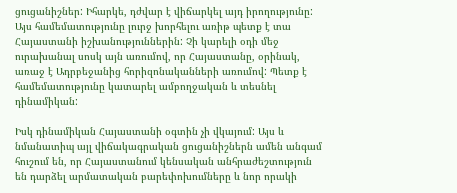ցուցանիշներ: Իհարկե, դժվար է վիճարկել այդ իրողությունը: Այս համեմատությունը լուրջ խորհելու առիթ պետք է տա Հայաստանի իշխանություններին: Չի կարելի օդի մեջ ուրախանալ սոսկ այն առումով, որ Հայաստանը, օրինակ, առաջ է Ադրբեջանից հորիզոնականների առումով: Պետք է համեմատությունը կատարել ամբողջական և տեսնել դինամիկան:

Իսկ դինամիկան Հայաստանի օգտին չի վկայում: Այս և նմանատիպ այլ վիճակագրական ցուցանիշներն ամեն անգամ հուշում են, որ Հայաստանում կենսական անհրաժեշտություն են դարձել արմատական բարեփոխումները և նոր որակի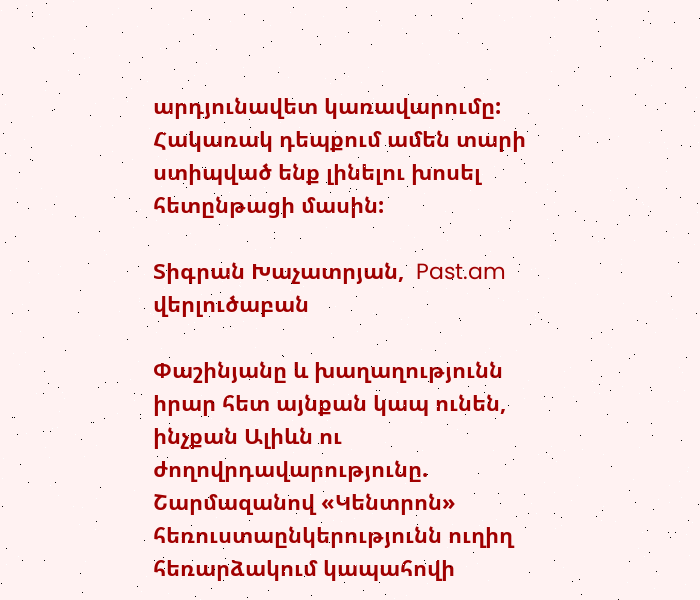արդյունավետ կառավարումը: Հակառակ դեպքում ամեն տարի ստիպված ենք լինելու խոսել հետընթացի մասին:

Տիգրան Խաչատրյան,  Past.am վերլուծաբան

Փաշինյանը և խաղաղությունն իրար հետ այնքան կապ ունեն, ինչքան Ալիևն ու ժողովրդավարությունը. Շարմազանով «Կենտրոն» հեռուստաընկերությունն ուղիղ հեռարձակում կապահովի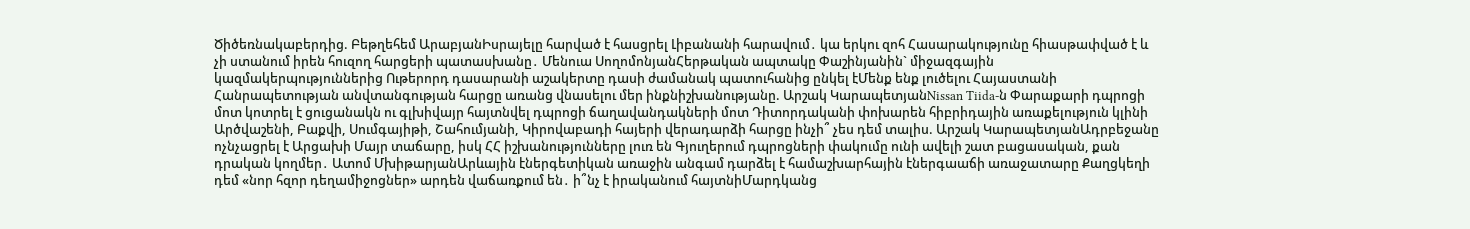Ծիծեռնակաբերդից. Բեթղեհեմ ԱրաբյանԻսրայելը հարված է հասցրել Լիբանանի հարավում․ կա երկու զոհ Հասարակությունը հիասթափված է և չի ստանում իրեն հուզող հարցերի պատասխանը․ Մենուա ՍողոմոնյանՀերթական ապտակը Փաշինյանին` միջազգային կազմակերպություններից Ութերորդ դասարանի աշակերտը դասի ժամանակ պատուհանից ընկել էՄենք ենք լուծելու Հայաստանի Հանրապետության անվտանգության հարցը առանց վնասելու մեր ինքնիշխանությանը. Արշակ ԿարապետյանNissan Tiida-ն Փարաքարի դպրոցի մոտ կոտրել է ցուցանակն ու գլխիվայր հայտնվել դպրոցի ճաղավանդակների մոտ Դիտորդականի փոխարեն հիբրիդային առաքելություն կլինի Արծվաշենի, Բաքվի, Սումգայիթի, Շահումյանի, Կիրովաբադի հայերի վերադարձի հարցը ինչի՞ չես դեմ տալիս. Արշակ ԿարապետյանԱդրբեջանը ոչնչացրել է Արցախի Մայր տաճարը, իսկ ՀՀ իշխանությունները լուռ են Գյուղերում դպրոցների փակումը ունի ավելի շատ բացասական, քան դրական կողմեր․ Ատոմ ՄխիթարյանԱրևային էներգետիկան առաջին անգամ դարձել է համաշխարհային էներգաաճի առաջատարը Քաղցկեղի դեմ «նոր հզոր դեղամիջոցներ» արդեն վաճառքում են․ ի՞նչ է իրականում հայտնիՄարդկանց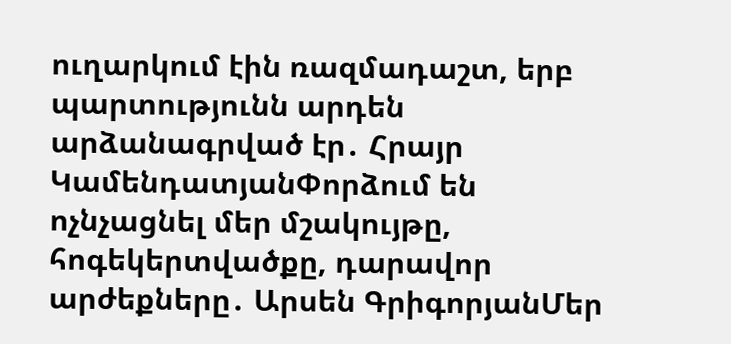ուղարկում էին ռազմադաշտ, երբ պարտությունն արդեն արձանագրված էր․ Հրայր ԿամենդատյանՓորձում են ոչնչացնել մեր մշակույթը, հոգեկերտվածքը, դարավոր արժեքները․ Արսեն ԳրիգորյանՄեր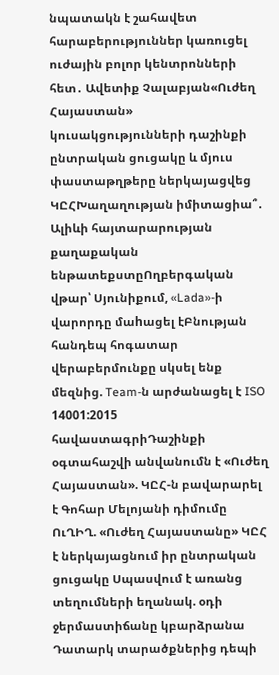նպատակն է շահավետ հարաբերություններ կառուցել ուժային բոլոր կենտրոնների հետ․ Ավետիք Չալաբյան«Ուժեղ Հայաստան» կուսակցությունների դաշինքի ընտրական ցուցակը և մյուս փաստաթղթերը ներկայացվեց ԿԸՀԽաղաղության իմիտացիա՞․ Ալիևի հայտարարության քաղաքական ենթատեքստըՈղբերգական վթար՝ Սյունիքում, «Lada»-ի վարորդը մաhացել էԲնության հանդեպ հոգատար վերաբերմունքը սկսել ենք մեզնից. Team-ն արժանացել է ISO 14001:2015 հավաստագրիԴաշինքի օգտահաշվի անվանումն է «Ուժեղ Հայաստան». ԿԸՀ-ն բավարարել է Գոհար Մելոյանի դիմումը ՈւՂԻՂ. «Ուժեղ Հայաստանը» ԿԸՀ է ներկայացնում իր ընտրական ցուցակը Սպասվում է առանց տեղումների եղանակ. օդի ջերմաստիճանը կբարձրանա Դատարկ տարածքներից դեպի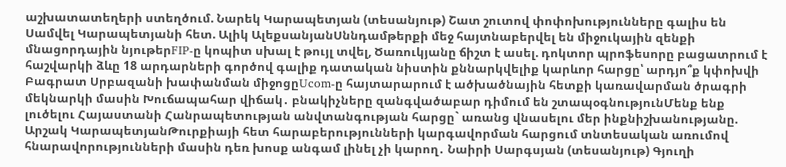աշխատատեղերի ստեղծում. Նարեկ Կարապետյան (տեսանյութ) Շատ շուտով փոփոխությունները գալիս են Սամվել Կարապետյանի հետ. Ալիկ ԱլեքսանյանՍննդամթերքի մեջ հայտնաբերվել են միջուկային զենքի մնացորդային նյութերFIP-ը կոպիտ սխալ է թույլ տվել, Ծառուկյանը ճիշտ է ասել. դոկտոր պրոֆեսորը բացատրում է հաշվարկի ձևը 18 արդարների գործով գալիք դատական նիստին քննարկվելիք կարևոր հարցը՝ արդյո՞ք կփոխվի Բագրատ Սրբազանի խափանման միջոցըUcom-ը հայտարարում է ածխածնային հետքի կառավարման ծրագրի մեկնարկի մասին Խուճապահար վիճակ․ բնակիչները զանգվածաբար դիմում են շտապօգնությունՄենք ենք լուծելու Հայաստանի Հանրապետության անվտանգության հարցը` առանց վնասելու մեր ինքնիշխանությանը. Արշակ ԿարապետյանԹուրքիայի հետ հարաբերությունների կարգավորման հարցում տնտեսական առումով հնարավորությունների մասին դեռ խոսք անգամ լինել չի կարող․ Նաիրի Սարգսյան (տեսանյութ) Գյուղի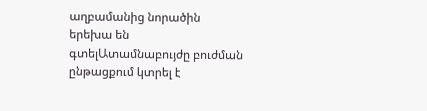աղբամանից նորածին երեխա են գտելԱտամնաբույժը բուժման ընթացքում կտրել է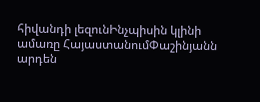հիվանդի լեզունԻնչպիսին կլինի ամառը ՀայաստանումՓաշինյանն արդեն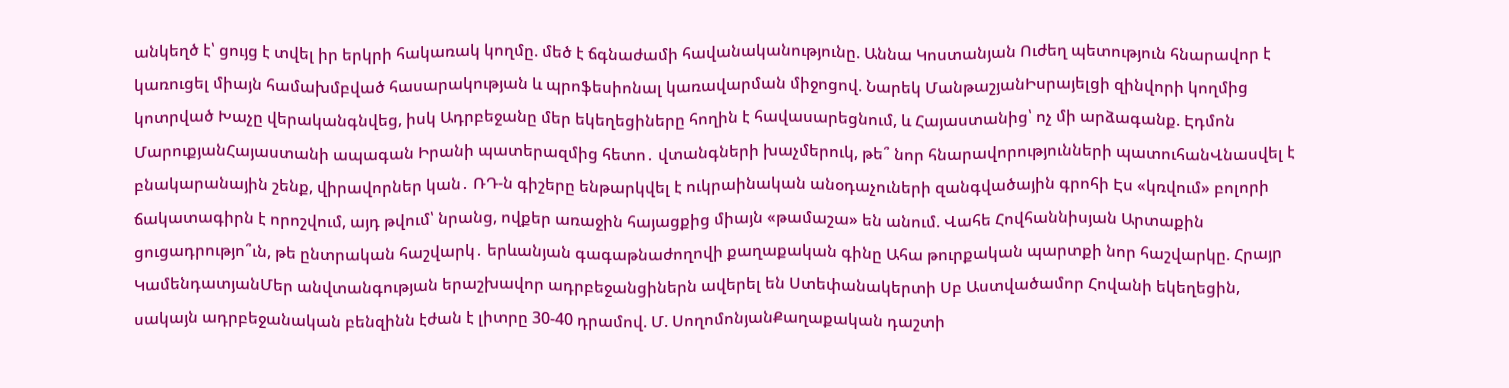անկեղծ է՝ ցույց է տվել իր երկրի հակառակ կողմը. մեծ է ճգնաժամի հավանականությունը. Աննա Կոստանյան Ուժեղ պետություն հնարավոր է կառուցել միայն համախմբված հասարակության և պրոֆեսիոնալ կառավարման միջոցով. Նարեկ ՄանթաշյանԻսրայելցի զինվորի կողմից կոտրված Խաչը վերականգնվեց, իսկ Ադրբեջանը մեր եկեղեցիները հողին է հավասարեցնում, և Հայաստանից՝ ոչ մի արձագանք. Էդմոն ՄարուքյանՀայաստանի ապագան Իրանի պատերազմից հետո․ վտանգների խաչմերուկ, թե՞ նոր հնարավորությունների պատուհանՎնասվել է բնակարանային շենք, վիրավորներ կան․ ՌԴ-ն գիշերը ենթարկվել է ուկրաինական անօդաչուների զանգվածային գրոհի Էս «կռվում» բոլորի ճակատագիրն է որոշվում, այդ թվում՝ նրանց, ովքեր առաջին հայացքից միայն «թամաշա» են անում. Վահե Հովհաննիսյան Արտաքին ցուցադրությո՞ւն, թե ընտրական հաշվարկ․ երևանյան գագաթնաժողովի քաղաքական գինը Ահա թուրքական պարտքի նոր հաշվարկը. Հրայր ԿամենդատյանՄեր անվտանգության երաշխավոր ադրբեջանցիներն ավերել են Ստեփանակերտի Սբ Աստվածամոր Հովանի եկեղեցին, սակայն ադրբեջանական բենզինն էժան է լիտրը 30-40 դրամով. Մ. ՍողոմոնյանՔաղաքական դաշտի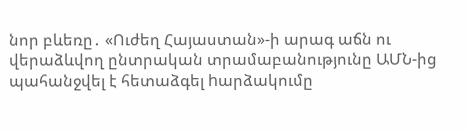նոր բևեռը․ «Ուժեղ Հայաստան»-ի արագ աճն ու վերաձևվող ընտրական տրամաբանությունը ԱՄՆ-ից պահանջվել է հետաձգել hարձակումը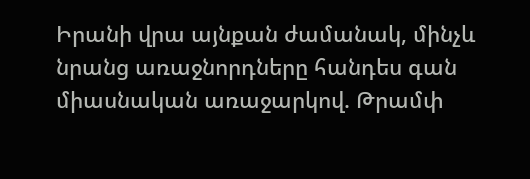Իրանի վրա այնքան ժամանակ, մինչև նրանց առաջնորդները հանդես գան միասնական առաջարկով. Թրամփ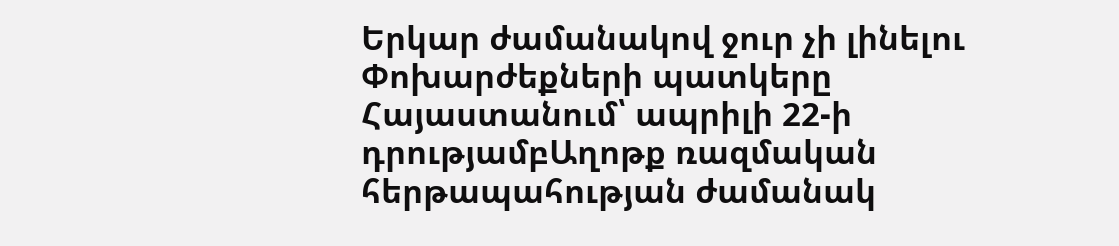Երկար ժամանակով ջուր չի լինելու Փոխարժեքների պատկերը Հայաստանում՝ ապրիլի 22-ի դրությամբԱղոթք ռազմական հերթապահության ժամանակ